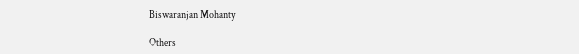Biswaranjan Mohanty

Others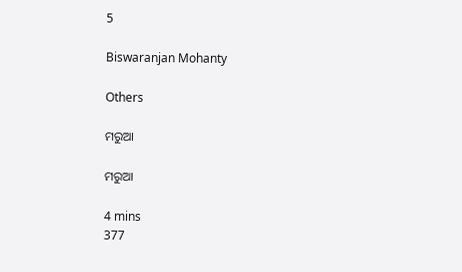5

Biswaranjan Mohanty

Others

ମରୁଆ

ମରୁଆ

4 mins
377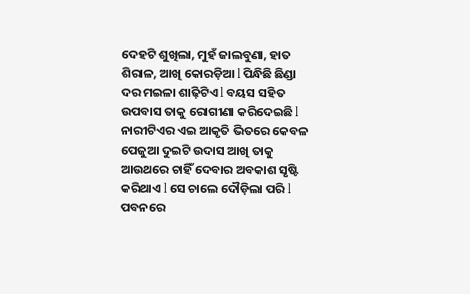ଦେହଟି ଶୁଖିଲା, ମୁହଁ ଜାଲବୁଣା, ହାତ ଶିରାଳ, ଆଖି କୋରଡ଼ିଆ l ପିନ୍ଧିଛି ଛିଣ୍ଡା ଦର ମଇଳା ଶାଢ଼ିଟିଏ l ବୟସ ସହିତ ଉପବାସ ତାକୁ ରୋଗୀଣା କରିଦେଇଛି l ନାରୀଟିଏର ଏଇ ଆକୃତି ଭିତରେ କେବଳ ପେଜୁଆ ଦୁଇଟି ଉଦାସ ଆଖି ତାକୁ ଆଉଥରେ ଚାହିଁ ଦେବାର ଅବକାଶ ସୃଷ୍ଟି କରିଥାଏ l ସେ ଚାଲେ ଦୌଡ଼ିଲା ପରି l ପବନରେ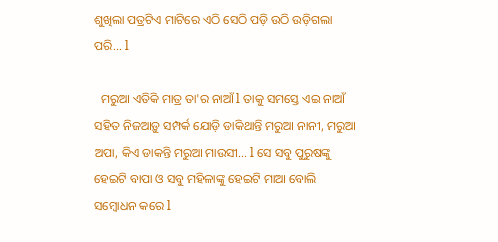ଶୁଖିଲା ପତ୍ରଟିଏ ମାଟିରେ ଏଠି ସେଠି ପଡ଼ି ଉଠି ଉଡ଼ିଗଲା ପରି... l

  ମରୁଆ ଏତିକି ମାତ୍ର ତା'ର ନାଆଁ l ତାକୁ ସମସ୍ତେ ଏଇ ନାଆଁ ସହିତ ନିଜଆଡ଼ୁ ସମ୍ପର୍କ ଯୋଡ଼ି ଡାକିଥାନ୍ତି ମରୁଆ ନାନୀ, ମରୁଆ ଅପା, କିଏ ଡାକନ୍ତି ମରୁଆ ମାଉସୀ... l ସେ ସବୁ ପୁରୁଷଙ୍କୁ ହେଇଟି ବାପା ଓ ସବୁ ମହିଳାଙ୍କୁ ହେଇଟି ମାଆ ବୋଲି ସମ୍ବୋଧନ କରେ l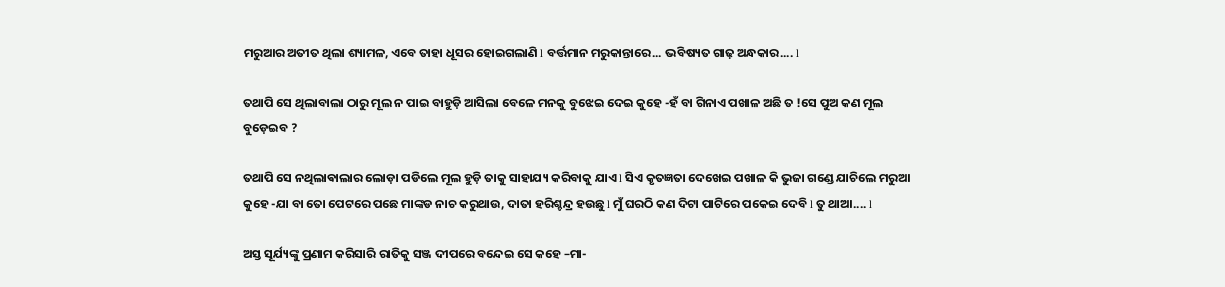ମରୁଆର ଅତୀତ ଥିଲା ଶ୍ୟାମଳ, ଏବେ ତାହା ଧୂସର ହୋଇଗଲାଣି l ବର୍ତ୍ତମାନ ମରୁକାନ୍ତାରେ... ଭବିଷ୍ୟତ ଗାଢ଼ ଅନ୍ଧକାର.... l

ତଥାପି ସେ ଥିଲାବାଲା ଠାରୁ ମୂଲ ନ ପାଇ ବାହୁଡ଼ି ଆସିଲା ବେଳେ ମନକୁ ବୁଝେଇ ଦେଇ କୁହେ -ହଁ ବା ଗିନାଏ ପଖାଳ ଅଛି ତ !ସେ ପୁଅ କଣ ମୂଲ ବୁଡ଼େଇବ ?

ତଥାପି ସେ ନଥିଲାଵାଲାର ଲୋଡ଼ା ପଡିଲେ ମୂଲ ହୁଡ଼ି ତାକୁ ସାହାଯ୍ୟ କରିବାକୁ ଯାଏ l ସିଏ କୃତଜ୍ଞତା ଦେଖେଇ ପଖାଳ କି ଭୁଜା ଗଣ୍ଡେ ଯାଚିଲେ ମରୁଆ କୁହେ -ଯା ବା ତୋ ପେଟରେ ପଛେ ମାଙ୍କଡ ନାଚ କରୁଥାଉ, ଦାତା ହରିଶ୍ଚନ୍ଦ୍ର ହଉଛୁ l ମୁଁ ଘରଠି କଣ ଦିଟା ପାଟିରେ ପକେଇ ଦେବି l ତୁ ଥାଆ.... l

ଅସ୍ତ ସୂର୍ଯ୍ୟଙ୍କୁ ପ୍ରଣାମ କରିସାରି ରାତିକୁ ସଞ୍ଜ ଦୀପରେ ବନ୍ଦେଇ ସେ କହେ –ମା-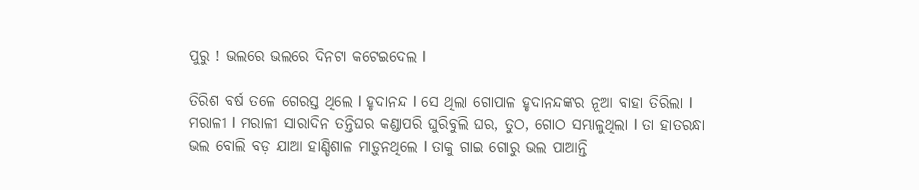ପୁରୁ ! ଭଲରେ ଭଲରେ ଦିନଟା କଟେଇଦେଲ l

ତିରିଶ ବର୍ଷ ତଳେ ଗେରସ୍ତ ଥିଲେ l ହୃଦାନନ୍ଦ l ସେ ଥିଲା ଗୋପାଳ ହୃଦାନନ୍ଦଙ୍କର ନୂଆ ବାହା ତିରିଲା l ମରାଳୀ l ମରାଳୀ ସାରାଦିନ ତନ୍ତିଘର କଣ୍ଡାପରି ଘୁରିବୁଲି ଘର, ତୁଠ, ଗୋଠ ସମ୍ଭାଳୁଥିଲା l ତା ହାତରନ୍ଧା ଭଲ ବୋଲି ବଡ଼ ଯାଆ ହାଣ୍ଡିଶାଳ ମାଡ଼ୁନଥିଲେ l ତାକୁ ଗାଇ ଗୋରୁ ଭଲ ପାଆନ୍ତି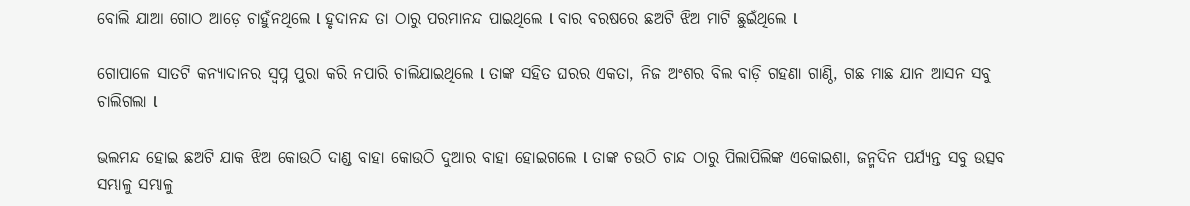ବୋଲି ଯାଆ ଗୋଠ ଆଡ଼େ ଚାହୁଁନଥିଲେ l ହୃଦାନନ୍ଦ ତା ଠାରୁ ପରମାନନ୍ଦ ପାଇଥିଲେ l ବାର ବରଷରେ ଛଅଟି ଝିଅ ମାଟି ଛୁଇଁଥିଲେ l

ଗୋପାଳେ ସାତଟି କନ୍ୟାଦାନର ସ୍ୱପ୍ନ ପୁରା କରି ନପାରି ଚାଲିଯାଇଥିଲେ l ତାଙ୍କ ସହିତ ଘରର ଏକତା, ନିଜ ଅଂଶର ବିଲ ବାଡ଼ି ଗହଣା ଗାଣ୍ଠି, ଗଛ ମାଛ ଯାନ ଆସନ ସବୁ ଚାଲିଗଲା l

ଭଲମନ୍ଦ ହୋଇ ଛଅଟି ଯାକ ଝିଅ କୋଉଠି ଦାଣ୍ଡ ବାହା କୋଉଠି ଦୁଆର ବାହା ହୋଇଗଲେ l ତାଙ୍କ ଚଉଠି ଚାନ୍ଦ ଠାରୁ ପିଲାପିଲିଙ୍କ ଏକୋଇଶା, ଜନ୍ମଦିନ ପର୍ଯ୍ୟନ୍ତ ସବୁ ଉତ୍ସବ ସମ୍ଭାଳୁ ସମ୍ଭାଳୁ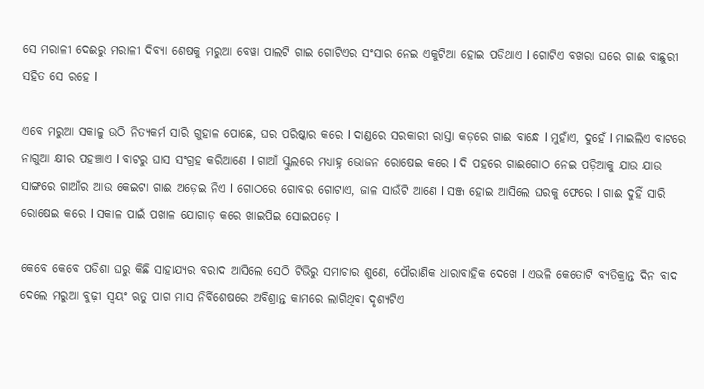ସେ ମରାଳୀ ଦେଈରୁ ମରାଳୀ ଦିବ୍ୟା ଶେଷକୁ ମରୁଆ ବେୱା ପାଲଟି ଗାଇ ଗୋଟିଏର ସଂସାର ନେଇ ଏକୁଟିଆ ହୋଇ ପଡିଥାଏ l ଗୋଟିଏ ବଖରା ଘରେ ଗାଈ ବାଛୁରୀ ସହିତ ସେ ରହେ l

ଏବେ ମରୁଆ ସକାଳୁ ଉଠି ନିତ୍ୟକର୍ମ ସାରି ଗୁହାଳ ପୋଛେ, ଘର ପରିଷ୍କାର କରେ l ଦାଣ୍ଡରେ ସରକାରୀ ରାସ୍ତା କଡ଼ରେ ଗାଈ ବାନ୍ଧେ l ମୁହାଁଏ, ଦୁହେଁ l ମାଇଲିଏ ବାଟରେ ନାଗୁଆ କ୍ଷୀର ପହଞ୍ଚାଏ l ବାଟରୁ ଘାସ ସଂଗ୍ରହ କରିଆଣେ l ଗାଆଁ ସ୍କୁଲରେ ମଧ୍ୟାହ୍ନ ଭୋଜନ ରୋଷେଇ କରେ l ଦି ପହରେ ଗାଈଗୋଠ ନେଇ ପଡ଼ିଆକୁ ଯାଉ ଯାଉ ସାଙ୍ଗରେ ଗାଆଁର ଆଉ କେଇଟା ଗାଈ ଅଡ଼େଇ ନିଏ l ଗୋଠରେ ଗୋବର ଗୋଟାଏ, ଜାଳ ସାଉଁଟି ଆଣେ l ସଞ୍ଜ ହୋଇ ଆସିଲେ ଘରକୁ ଫେରେ l ଗାଈ ଦୁହିଁ ସାରି ରୋଷେଇ କରେ l ସକାଳ ପାଇଁ ପଖାଳ ଯୋଗାଡ଼ କରେ ଖାଇପିଇ ସୋଇପଡ଼େ l

କେବେ କେବେ ପଡିଶା ଘରୁ କିଛି ସାହାଯ୍ୟର ବରାଦ ଆସିଲେ ସେଠି ଟିଭିରୁ ସମାଚାର ଶୁଣେ, ପୌରାଣିକ ଧାରାବାହିକ ଦେଖେ l ଏଭଳି କେତୋଟି ବ୍ୟତିକ୍ରାନ୍ତ ଦିନ ବାଦ ଦେଲେ ମରୁଆ ବୁଢ଼ୀ ସ୍ୱୟଂ ଋତୁ ପାଗ ମାସ ନିର୍ବିଶେଷରେ ଅବିଶ୍ରାନ୍ତ କାମରେ ଲାଗିଥିବା ଦୃଶ୍ୟଟିଏ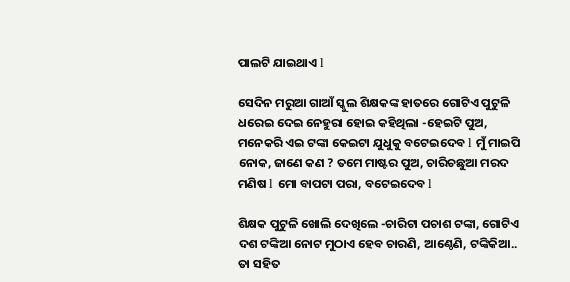ପାଲଟି ଯାଇଥାଏ l

ସେଦିନ ମରୁଆ ଗାଆଁ ସ୍କୁଲ ଶିକ୍ଷକଙ୍କ ହାତରେ ଗୋଟିଏ ପୁଟୁଳି ଧରେଇ ଦେଇ ନେହୁରା ହୋଇ କହିଥିଲା -ହେଇଟି ପୁଅ, ମନେକରି ଏଇ ଟଙ୍କା କେଇଟା ଯୁଧୁକୁ ବଟେଇଦେବ l ମୁଁ ମାଇପି ନୋକ, ଜାଣେ କଣ ? ତମେ ମାଷ୍ଟର ପୁଅ, ଚାରିଚଛୁଆ ମରଦ ମଣିଷ l ମୋ ବାପଟା ପରା, ବଟେଇଦେବ l

ଶିକ୍ଷକ ପୁଟୁଳି ଖୋଲି ଦେଖିଲେ -ଚାରିଟା ପଚାଶ ଟଙ୍କା, ଗୋଟିଏ ଦଶ ଟଙ୍କିଆ ନୋଟ ମୁଠାଏ ହେବ ଚାରଣି, ଆଣ୍ଠେଣି, ଟଙ୍କିକିଆ.. ତା ସହିତ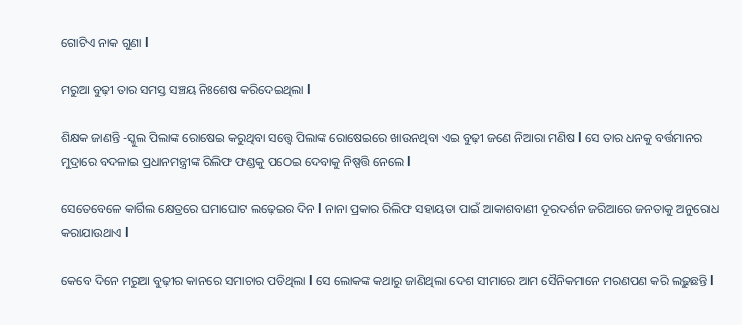ଗୋଟିଏ ନାକ ଗୁଣା l

ମରୁଆ ବୁଢ଼ୀ ତାର ସମସ୍ତ ସଞ୍ଚୟ ନିଃଶେଷ କରିଦେଇଥିଲା l

ଶିକ୍ଷକ ଜାଣନ୍ତି -ସ୍କୁଲ ପିଲାଙ୍କ ରୋଷେଇ କରୁଥିବା ସତ୍ତ୍ୱେ ପିଲାଙ୍କ ରୋଷେଇରେ ଖାଉନଥିବା ଏଇ ବୁଢ଼ୀ ଜଣେ ନିଆରା ମଣିଷ l ସେ ତାର ଧନକୁ ବର୍ତ୍ତମାନର ମୁଦ୍ରାରେ ବଦଳାଇ ପ୍ରଧାନମନ୍ତ୍ରୀଙ୍କ ରିଲିଫ ଫଣ୍ଡକୁ ପଠେଇ ଦେବାକୁ ନିଷ୍ପତ୍ତି ନେଲେ l

ସେତେବେଳେ କାର୍ଗିଲ କ୍ଷେତ୍ରରେ ଘମାଘୋଟ ଲଢ଼େଇର ଦିନ l ନାନା ପ୍ରକାର ରିଲିଫ ସହାୟତା ପାଇଁ ଆକାଶବାଣୀ ଦୂରଦର୍ଶନ ଜରିଆରେ ଜନତାକୁ ଅନୁରୋଧ କରାଯାଉଥାଏ l

କେବେ ଦିନେ ମରୁଆ ବୁଢ଼ୀର କାନରେ ସମାଚାର ପଡିଥିଲା l ସେ ଲୋକଙ୍କ କଥାରୁ ଜାଣିଥିଲା ଦେଶ ସୀମାରେ ଆମ ସୈନିକମାନେ ମରଣପଣ କରି ଲଢ଼ୁଛନ୍ତି l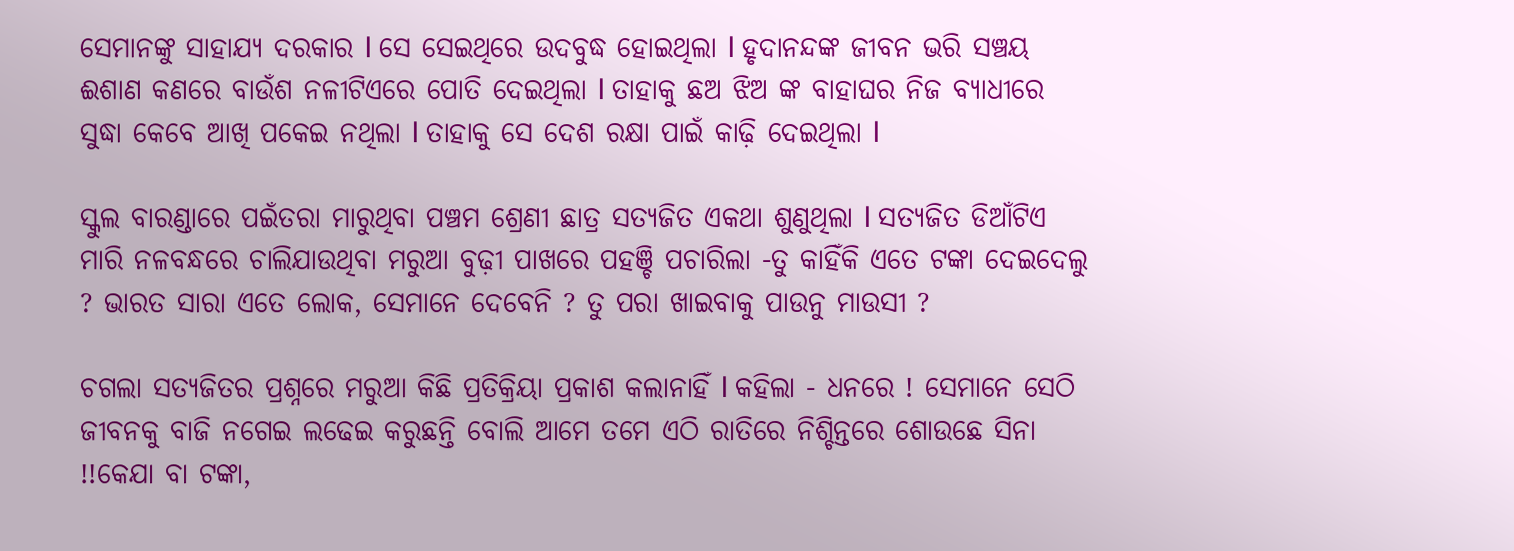ସେମାନଙ୍କୁ ସାହାଯ୍ୟ ଦରକାର l ସେ ସେଇଥିରେ ଉଦବୁଦ୍ଧ ହୋଇଥିଲା l ହୃଦାନନ୍ଦଙ୍କ ଜୀବନ ଭରି ସଞ୍ଚୟ ଈଶାଣ କଣରେ ବାଉଁଶ ନଳୀଟିଏରେ ପୋତି ଦେଇଥିଲା l ତାହାକୁ ଛଅ ଝିଅ ଙ୍କ ବାହାଘର ନିଜ ବ୍ୟାଧୀରେ ସୁଦ୍ଧା କେବେ ଆଖି ପକେଇ ନଥିଲା l ତାହାକୁ ସେ ଦେଶ ରକ୍ଷା ପାଇଁ କାଢ଼ି ଦେଇଥିଲା l

ସ୍କୁଲ ବାରଣ୍ଡାରେ ପଇଁତରା ମାରୁଥିବା ପଞ୍ଚମ ଶ୍ରେଣୀ ଛାତ୍ର ସତ୍ୟଜିତ ଏକଥା ଶୁଣୁଥିଲା l ସତ୍ୟଜିତ ଡିଆଁଟିଏ ମାରି ନଳବନ୍ଧରେ ଚାଲିଯାଉଥିବା ମରୁଆ ବୁଢ଼ୀ ପାଖରେ ପହଞ୍ଚି ପଚାରିଲା -ତୁ କାହିଁକି ଏତେ ଟଙ୍କା ଦେଇଦେଲୁ ? ଭାରତ ସାରା ଏତେ ଲୋକ, ସେମାନେ ଦେବେନି ? ତୁ ପରା ଖାଇବାକୁ ପାଉନୁ ମାଉସୀ ?

ଚଗଲା ସତ୍ୟଜିତର ପ୍ରଶ୍ନରେ ମରୁଆ କିଛି ପ୍ରତିକ୍ରିୟା ପ୍ରକାଶ କଲାନାହିଁ l କହିଲା - ଧନରେ ! ସେମାନେ ସେଠି ଜୀବନକୁ ବାଜି ନଗେଇ ଲଢେଇ କରୁଛନ୍ତି ବୋଲି ଆମେ ତମେ ଏଠି ରାତିରେ ନିଶ୍ଚିନ୍ତରେ ଶୋଉଛେ ସିନା !!କେଯା ବା ଟଙ୍କା,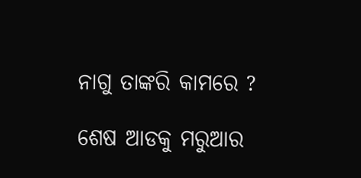ନାଗୁ ତାଙ୍କରି କାମରେ ?

ଶେଷ ଆଡକୁ ମରୁଆର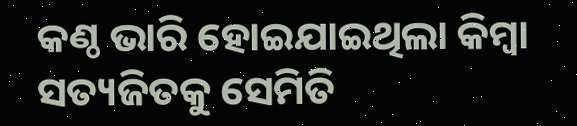କଣ୍ଠ ଭାରି ହୋଇଯାଇଥିଲା କିମ୍ବା ସତ୍ୟଜିତକୁ ସେମିତି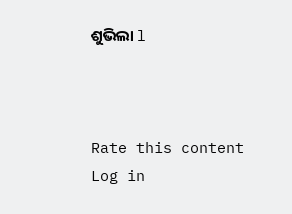ଶୁଭିଲା l



Rate this content
Log in